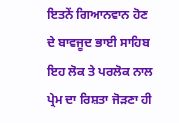ਇਤਨੇਂ ਗਿਆਨਵਾਨ ਹੋਣ ਦੇ ਬਾਵਜੂਦ ਭਾਈ ਸਾਹਿਬ ਇਹ ਲੋਕ ਤੇ ਪਰਲੋਕ ਨਾਲ ਪ੍ਰੇਮ ਦਾ ਰਿਸ਼ਤਾ ਜੋੜਣਾ ਹੀ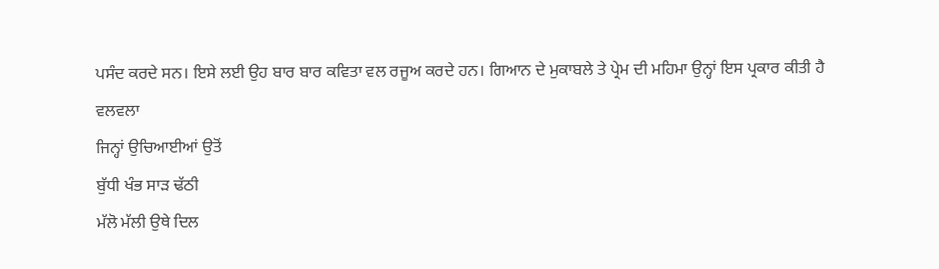ਪਸੰਦ ਕਰਦੇ ਸਨ। ਇਸੇ ਲਈ ਉਹ ਬਾਰ ਬਾਰ ਕਵਿਤਾ ਵਲ ਰਜੂਅ ਕਰਦੇ ਹਨ। ਗਿਆਨ ਦੇ ਮੁਕਾਬਲੇ ਤੇ ਪ੍ਰੇਮ ਦੀ ਮਹਿਮਾ ਉਨ੍ਹਾਂ ਇਸ ਪ੍ਰਕਾਰ ਕੀਤੀ ਹੈ
ਵਲਵਲਾ
ਜਿਨ੍ਹਾਂ ਉਚਿਆਈਆਂ ਉਤੋਂ
ਬੁੱਧੀ ਖੰਭ ਸਾੜ ਢੱਠੀ
ਮੱਲੋ ਮੱਲੀ ਉਥੇ ਦਿਲ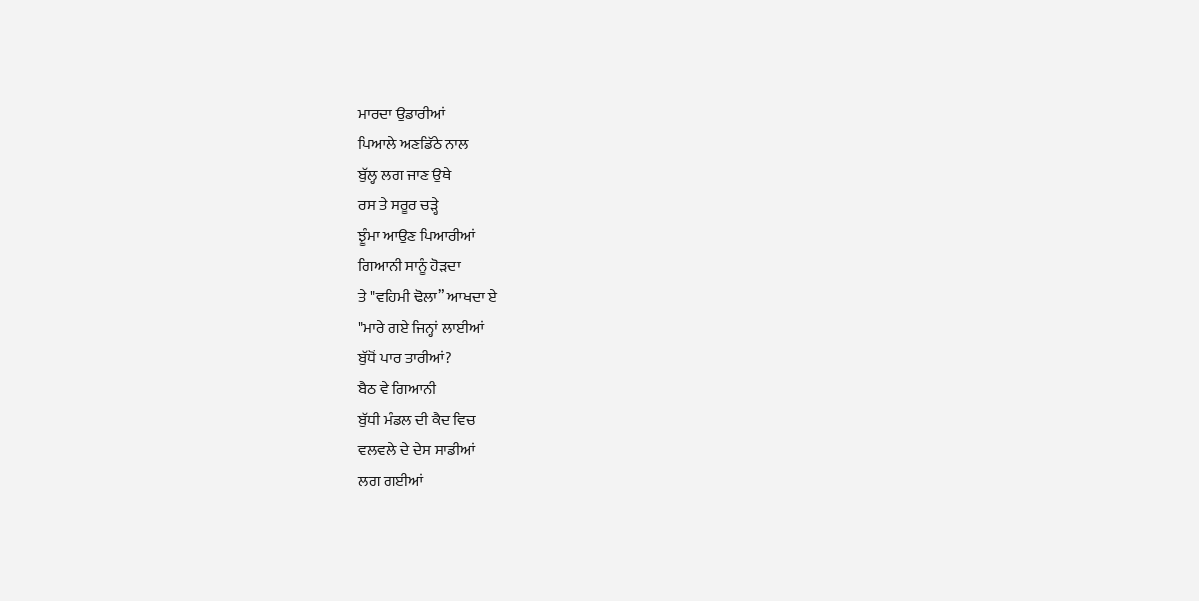ਮਾਰਦਾ ਉਡਾਰੀਆਂ
ਪਿਆਲੇ ਅਣਡਿੱਠੇ ਨਾਲ
ਬੁੱਲ੍ਹ ਲਗ ਜਾਣ ਉਥੇ
ਰਸ ਤੇ ਸਰੂਰ ਚੜ੍ਹੇ
ਝੂੰਮਾ ਆਉਣ ਪਿਆਰੀਆਂ
ਗਿਆਨੀ ਸਾਨੂੰ ਹੋੜਦਾ
ਤੇ "ਵਹਿਮੀ ਢੋਲਾ” ਆਖਦਾ ਏ
"ਮਾਰੇ ਗਏ ਜਿਨ੍ਹਾਂ ਲਾਈਆਂ
ਬੁੱਧੋਂ ਪਾਰ ਤਾਰੀਆਂ?
ਬੈਠ ਵੇ ਗਿਆਨੀ
ਬੁੱਧੀ ਮੰਡਲ ਦੀ ਕੈਦ ਵਿਚ
ਵਲਵਲੇ ਦੇ ਦੇਸ ਸਾਡੀਆਂ
ਲਗ ਗਈਆਂ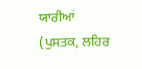ਯਾਰੀਆਂ
(ਪੁਸਤਕ, ਲਹਿਰ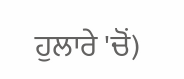ਹੁਲਾਰੇ 'ਚੋਂ)